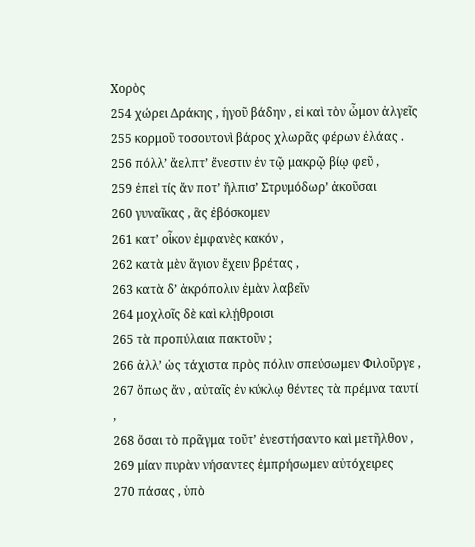Χορὸς
254 χώρει Δράκης , ἡγοῦ βάδην , εἰ καὶ τὸν ὦμον ἀλγεῖς
255 κορμοῦ τοσουτονὶ βάρος χλωρᾶς φέρων ἐλάας .
256 πόλλ’ ἄελπτ’ ἔνεστιν ἐν τῷ μακρῷ βίῳ φεῦ ,
259 ἐπεὶ τίς ἄν ποτ’ ἤλπισ’ Στρυμόδωρ’ ἀκοῦσαι
260 γυναῖκας , ἃς ἐβόσκομεν
261 κατ’ οἶκον ἐμφανὲς κακόν ,
262 κατὰ μὲν ἅγιον ἔχειν βρέτας ,
263 κατὰ δ’ ἀκρόπολιν ἐμὰν λαβεῖν
264 μοχλοῖς δὲ καὶ κλῄθροισι
265 τὰ προπύλαια πακτοῦν ;
266 ἀλλ’ ὡς τάχιστα πρὸς πόλιν σπεύσωμεν Φιλοῦργε ,
267 ὅπως ἄν , αὐταῖς ἐν κύκλῳ θέντες τὰ πρέμνα ταυτί ,
268 ὅσαι τὸ πρᾶγμα τοῦτ’ ἐνεστήσαντο καὶ μετῆλθον ,
269 μίαν πυρὰν νήσαντες ἐμπρήσωμεν αὐτόχειρες
270 πάσας , ὑπὸ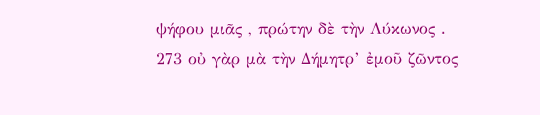ψήφου μιᾶς , πρώτην δὲ τὴν Λύκωνος .
273 οὐ γὰρ μὰ τὴν Δήμητρ’ ἐμοῦ ζῶντος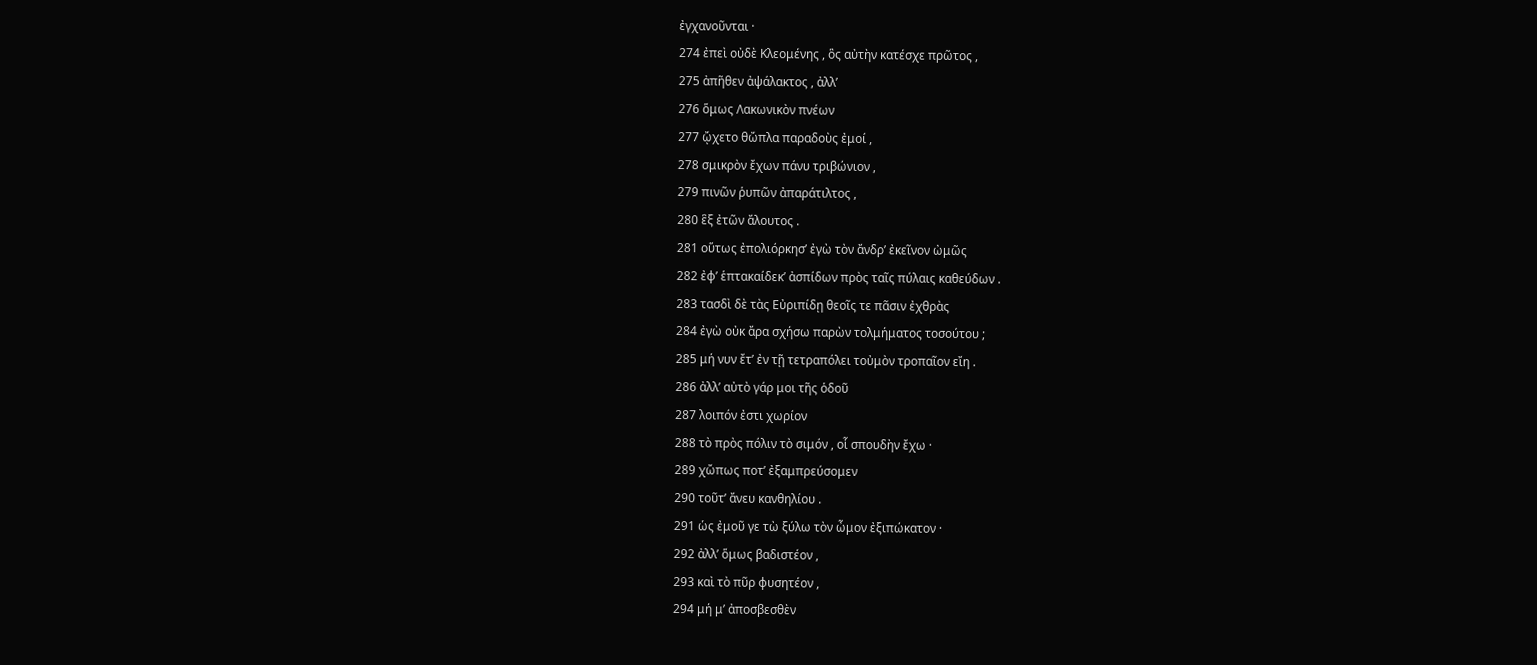ἐγχανοῦνται ·
274 ἐπεὶ οὐδὲ Κλεομένης , ὃς αὐτὴν κατέσχε πρῶτος ,
275 ἀπῆθεν ἀψάλακτος , ἀλλ’
276 ὅμως Λακωνικὸν πνέων
277 ᾤχετο θὤπλα παραδοὺς ἐμοί ,
278 σμικρὸν ἔχων πάνυ τριβώνιον ,
279 πινῶν ῥυπῶν ἀπαράτιλτος ,
280 ἓξ ἐτῶν ἄλουτος .
281 οὕτως ἐπολιόρκησ’ ἐγὼ τὸν ἄνδρ’ ἐκεῖνον ὠμῶς
282 ἐφ’ ἑπτακαίδεκ’ ἀσπίδων πρὸς ταῖς πύλαις καθεύδων .
283 τασδὶ δὲ τὰς Εὐριπίδῃ θεοῖς τε πᾶσιν ἐχθρὰς
284 ἐγὼ οὐκ ἄρα σχήσω παρὼν τολμήματος τοσούτου ;
285 μή νυν ἔτ’ ἐν τῇ τετραπόλει τοὐμὸν τροπαῖον εἴη .
286 ἀλλ’ αὐτὸ γάρ μοι τῆς ὁδοῦ
287 λοιπόν ἐστι χωρίον
288 τὸ πρὸς πόλιν τὸ σιμόν , οἷ σπουδὴν ἔχω ·
289 χὤπως ποτ’ ἐξαμπρεύσομεν
290 τοῦτ’ ἄνευ κανθηλίου .
291 ὡς ἐμοῦ γε τὼ ξύλω τὸν ὦμον ἐξιπώκατον ·
292 ἀλλ’ ὅμως βαδιστέον ,
293 καὶ τὸ πῦρ φυσητέον ,
294 μή μ’ ἀποσβεσθὲν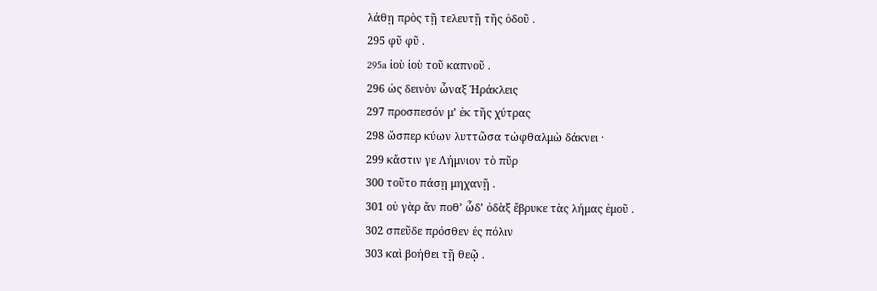λάθῃ πρὸς τῇ τελευτῇ τῆς ὁδοῦ .
295 φῦ φῦ .
295a ἰοὺ ἰοὺ τοῦ καπνοῦ .
296 ὡς δεινὸν ὦναξ Ἡράκλεις
297 προσπεσόν μ’ ἐκ τῆς χύτρας
298 ὥσπερ κύων λυττῶσα τὠφθαλμὼ δάκνει ·
299 κἄστιν γε Λήμνιον τὸ πῦρ
300 τοῦτο πάσῃ μηχανῇ .
301 οὐ γὰρ ἄν ποθ’ ὧδ’ ὀδὰξ ἔβρυκε τὰς λήμας ἐμοῦ .
302 σπεῦδε πρόσθεν ἐς πόλιν
303 καὶ βοήθει τῇ θεῷ .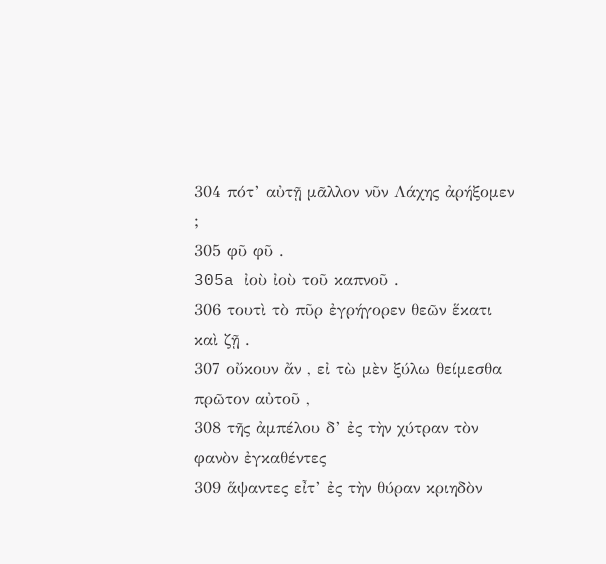304 πότ’ αὐτῇ μᾶλλον νῦν Λάχης ἀρήξομεν ;
305 φῦ φῦ .
305a ἰοὺ ἰοὺ τοῦ καπνοῦ .
306 τουτὶ τὸ πῦρ ἐγρήγορεν θεῶν ἕκατι καὶ ζῇ .
307 οὔκουν ἄν , εἰ τὼ μὲν ξύλω θείμεσθα πρῶτον αὐτοῦ ,
308 τῆς ἀμπέλου δ’ ἐς τὴν χύτραν τὸν φανὸν ἐγκαθέντες
309 ἅψαντες εἶτ’ ἐς τὴν θύραν κριηδὸν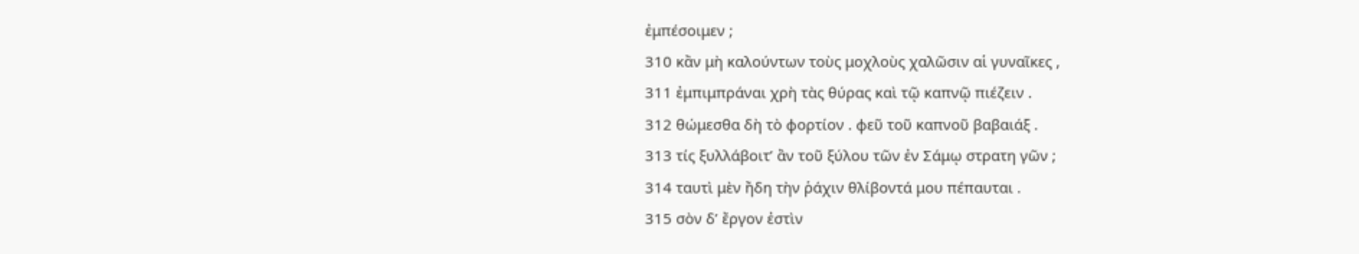ἐμπέσοιμεν ;
310 κἂν μὴ καλούντων τοὺς μοχλοὺς χαλῶσιν αἱ γυναῖκες ,
311 ἐμπιμπράναι χρὴ τὰς θύρας καὶ τῷ καπνῷ πιέζειν .
312 θώμεσθα δὴ τὸ φορτίον . φεῦ τοῦ καπνοῦ βαβαιάξ .
313 τίς ξυλλάβοιτ’ ἂν τοῦ ξύλου τῶν ἐν Σάμῳ στρατη γῶν ;
314 ταυτὶ μὲν ἤδη τὴν ῥάχιν θλίβοντά μου πέπαυται .
315 σὸν δ’ ἔργον ἐστὶν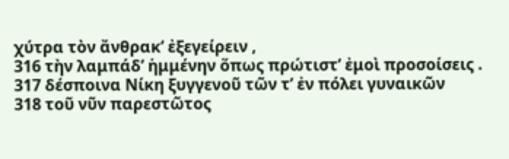χύτρα τὸν ἄνθρακ’ ἐξεγείρειν ,
316 τὴν λαμπάδ’ ἡμμένην ὅπως πρώτιστ’ ἐμοὶ προσοίσεις .
317 δέσποινα Νίκη ξυγγενοῦ τῶν τ’ ἐν πόλει γυναικῶν
318 τοῦ νῦν παρεστῶτος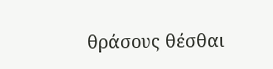θράσους θέσθαι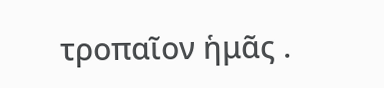τροπαῖον ἡμᾶς .